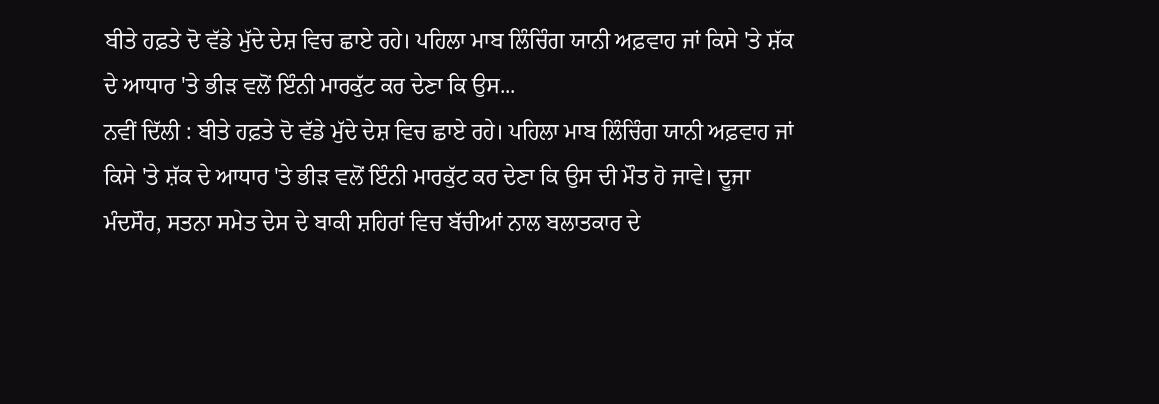ਬੀਤੇ ਹਫ਼ਤੇ ਦੋ ਵੱਡੇ ਮੁੱਦੇ ਦੇਸ਼ ਵਿਚ ਛਾਏ ਰਹੇ। ਪਹਿਲਾ ਮਾਬ ਲਿੰਚਿੰਗ ਯਾਨੀ ਅਫ਼ਵਾਹ ਜਾਂ ਕਿਸੇ 'ਤੇ ਸ਼ੱਕ ਦੇ ਆਧਾਰ 'ਤੇ ਭੀੜ ਵਲੋਂ ਇੰਨੀ ਮਾਰਕੁੱਟ ਕਰ ਦੇਣਾ ਕਿ ਉਸ...
ਨਵੀਂ ਦਿੱਲੀ : ਬੀਤੇ ਹਫ਼ਤੇ ਦੋ ਵੱਡੇ ਮੁੱਦੇ ਦੇਸ਼ ਵਿਚ ਛਾਏ ਰਹੇ। ਪਹਿਲਾ ਮਾਬ ਲਿੰਚਿੰਗ ਯਾਨੀ ਅਫ਼ਵਾਹ ਜਾਂ ਕਿਸੇ 'ਤੇ ਸ਼ੱਕ ਦੇ ਆਧਾਰ 'ਤੇ ਭੀੜ ਵਲੋਂ ਇੰਨੀ ਮਾਰਕੁੱਟ ਕਰ ਦੇਣਾ ਕਿ ਉਸ ਦੀ ਮੌਤ ਹੋ ਜਾਵੇ। ਦੂਜਾ ਮੰਦਸੌਰ, ਸਤਨਾ ਸਮੇਤ ਦੇਸ ਦੇ ਬਾਕੀ ਸ਼ਹਿਰਾਂ ਵਿਚ ਬੱਚੀਆਂ ਨਾਲ ਬਲਾਤਕਾਰ ਦੇ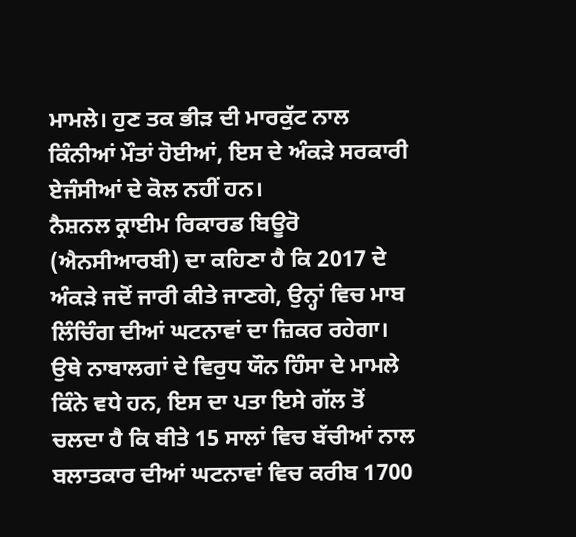ਮਾਮਲੇ। ਹੁਣ ਤਕ ਭੀੜ ਦੀ ਮਾਰਕੁੱਟ ਨਾਲ ਕਿੰਨੀਆਂ ਮੌਤਾਂ ਹੋਈਆਂ, ਇਸ ਦੇ ਅੰਕੜੇ ਸਰਕਾਰੀ ਏਜੰਸੀਆਂ ਦੇ ਕੋਲ ਨਹੀਂ ਹਨ।
ਨੈਸ਼ਨਲ ਕ੍ਰਾਈਮ ਰਿਕਾਰਡ ਬਿਊਰੋ (ਐਨਸੀਆਰਬੀ) ਦਾ ਕਹਿਣਾ ਹੈ ਕਿ 2017 ਦੇ ਅੰਕੜੇ ਜਦੋਂ ਜਾਰੀ ਕੀਤੇ ਜਾਣਗੇ, ਉਨ੍ਹਾਂ ਵਿਚ ਮਾਬ ਲਿੰਚਿੰਗ ਦੀਆਂ ਘਟਨਾਵਾਂ ਦਾ ਜ਼ਿਕਰ ਰਹੇਗਾ। ਉਥੇ ਨਾਬਾਲਗਾਂ ਦੇ ਵਿਰੁਧ ਯੌਨ ਹਿੰਸਾ ਦੇ ਮਾਮਲੇ ਕਿੰਨੇ ਵਧੇ ਹਨ, ਇਸ ਦਾ ਪਤਾ ਇਸੇ ਗੱਲ ਤੋਂ ਚਲਦਾ ਹੈ ਕਿ ਬੀਤੇ 15 ਸਾਲਾਂ ਵਿਚ ਬੱਚੀਆਂ ਨਾਲ ਬਲਾਤਕਾਰ ਦੀਆਂ ਘਟਨਾਵਾਂ ਵਿਚ ਕਰੀਬ 1700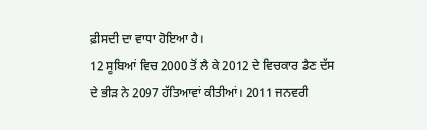ਫ਼ੀਸਦੀ ਦਾ ਵਾਧਾ ਹੋਇਆ ਹੈ।
12 ਸੂਬਿਆਂ ਵਿਚ 2000 ਤੋਂ ਲੈ ਕੇ 2012 ਦੇ ਵਿਚਕਾਰ ਡੈਣ ਦੱਸ ਦੇ ਭੀੜ ਨੇ 2097 ਹੱਤਿਆਵਾਂ ਕੀਤੀਆਂ। 2011 ਜਨਵਰੀ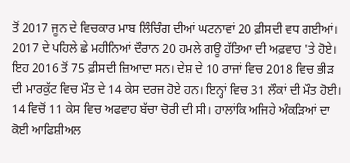ਤੋਂ 2017 ਜੂਨ ਦੇ ਵਿਚਕਾਰ ਮਾਬ ਲਿੰਚਿੰਗ ਦੀਆਂ ਘਟਨਾਵਾਂ 20 ਫ਼ੀਸਦੀ ਵਧ ਗਈਆਂ। 2017 ਦੇ ਪਹਿਲੇ ਛੇ ਮਹੀਨਿਆਂ ਦੌਰਾਨ 20 ਹਮਲੇ ਗਊ ਹੱਤਿਆ ਦੀ ਅਫ਼ਵਾਹ 'ਤੇ ਹੋਏ। ਇਹ 2016 ਤੋਂ 75 ਫ਼ੀਸਦੀ ਜ਼ਿਆਦਾ ਸਨ। ਦੇਸ਼ ਦੇ 10 ਰਾਜਾਂ ਵਿਚ 2018 ਵਿਚ ਭੀੜ ਦੀ ਮਾਰਕੁੱਟ ਵਿਚ ਮੌਤ ਦੇ 14 ਕੇਸ ਦਰਜ ਹੋਏ ਹਨ। ਇਨ੍ਹਾਂ ਵਿਚ 31 ਲੌਕਾਂ ਦੀ ਮੌਤ ਹੋਈ।
14 ਵਿਚੋਂ 11 ਕੇਸ ਵਿਚ ਅਫਵਾਹ ਬੱਚਾ ਚੋਰੀ ਦੀ ਸੀ। ਹਾਲਾਂਕਿ ਅਜਿਹੇ ਅੰਕੜਿਆਂ ਦਾ ਕੋਈ ਆਫਿਸ਼ੀਅਲ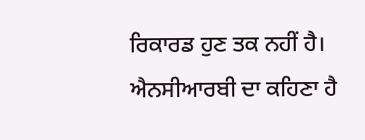ਰਿਕਾਰਡ ਹੁਣ ਤਕ ਨਹੀਂ ਹੈ। ਐਨਸੀਆਰਬੀ ਦਾ ਕਹਿਣਾ ਹੈ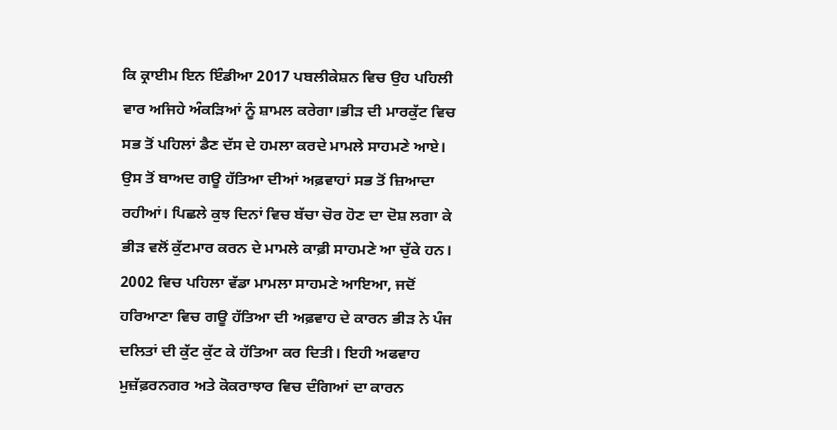ਕਿ ਕ੍ਰਾਈਮ ਇਨ ਇੰਡੀਆ 2017 ਪਬਲੀਕੇਸ਼ਨ ਵਿਚ ਉਹ ਪਹਿਲੀ ਵਾਰ ਅਜਿਹੇ ਅੰਕੜਿਆਂ ਨੂੰ ਸ਼ਾਮਲ ਕਰੇਗਾ।ਭੀੜ ਦੀ ਮਾਰਕੁੱਟ ਵਿਚ ਸਭ ਤੋਂ ਪਹਿਲਾਂ ਡੈਣ ਦੱਸ ਦੇ ਹਮਲਾ ਕਰਦੇ ਮਾਮਲੇ ਸਾਹਮਣੇ ਆਏ। ਉਸ ਤੋਂ ਬਾਅਦ ਗਊ ਹੱਤਿਆ ਦੀਆਂ ਅਫ਼ਵਾਹਾਂ ਸਭ ਤੋਂ ਜ਼ਿਆਦਾ ਰਹੀਆਂ। ਪਿਛਲੇ ਕੁਝ ਦਿਨਾਂ ਵਿਚ ਬੱਚਾ ਚੋਰ ਹੋਣ ਦਾ ਦੋਸ਼ ਲਗਾ ਕੇ ਭੀੜ ਵਲੋਂ ਕੁੱਟਮਾਰ ਕਰਨ ਦੇ ਮਾਮਲੇ ਕਾਫ਼ੀ ਸਾਹਮਣੇ ਆ ਚੁੱਕੇ ਹਨ।
2002 ਵਿਚ ਪਹਿਲਾ ਵੱਡਾ ਮਾਮਲਾ ਸਾਹਮਣੇ ਆਇਆ, ਜਦੋਂ ਹਰਿਆਣਾ ਵਿਚ ਗਊ ਹੱਤਿਆ ਦੀ ਅਫ਼ਵਾਹ ਦੇ ਕਾਰਨ ਭੀੜ ਨੇ ਪੰਜ ਦਲਿਤਾਂ ਦੀ ਕੁੱਟ ਕੁੱਟ ਕੇ ਹੱਤਿਆ ਕਰ ਦਿਤੀ। ਇਹੀ ਅਫਵਾਹ ਮੁਜ਼ੱਫ਼ਰਨਗਰ ਅਤੇ ਕੋਕਰਾਝਾਰ ਵਿਚ ਦੰਗਿਆਂ ਦਾ ਕਾਰਨ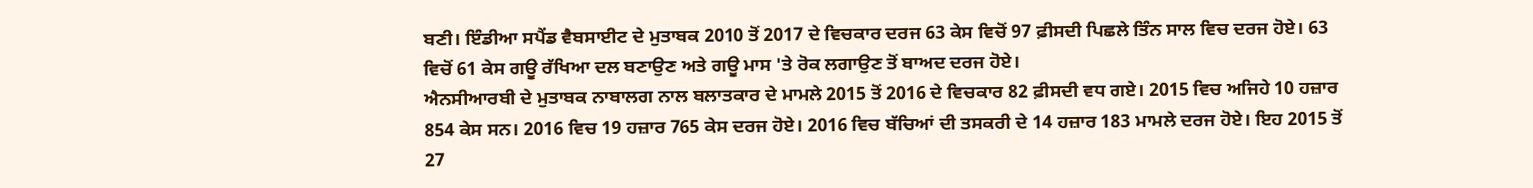ਬਣੀ। ਇੰਡੀਆ ਸਪੈਂਡ ਵੈਬਸਾਈਟ ਦੇ ਮੁਤਾਬਕ 2010 ਤੋਂ 2017 ਦੇ ਵਿਚਕਾਰ ਦਰਜ 63 ਕੇਸ ਵਿਚੋਂ 97 ਫ਼ੀਸਦੀ ਪਿਛਲੇ ਤਿੰਨ ਸਾਲ ਵਿਚ ਦਰਜ ਹੋਏ। 63 ਵਿਚੋਂ 61 ਕੇਸ ਗਊ ਰੱਖਿਆ ਦਲ ਬਣਾਉਣ ਅਤੇ ਗਊ ਮਾਸ 'ਤੇ ਰੋਕ ਲਗਾਉਣ ਤੋਂ ਬਾਅਦ ਦਰਜ ਹੋਏ।
ਐਨਸੀਆਰਬੀ ਦੇ ਮੁਤਾਬਕ ਨਾਬਾਲਗ ਨਾਲ ਬਲਾਤਕਾਰ ਦੇ ਮਾਮਲੇ 2015 ਤੋਂ 2016 ਦੇ ਵਿਚਕਾਰ 82 ਫ਼ੀਸਦੀ ਵਧ ਗਏ। 2015 ਵਿਚ ਅਜਿਹੇ 10 ਹਜ਼ਾਰ 854 ਕੇਸ ਸਨ। 2016 ਵਿਚ 19 ਹਜ਼ਾਰ 765 ਕੇਸ ਦਰਜ ਹੋਏ। 2016 ਵਿਚ ਬੱਚਿਆਂ ਦੀ ਤਸਕਰੀ ਦੇ 14 ਹਜ਼ਾਰ 183 ਮਾਮਲੇ ਦਰਜ ਹੋਏ। ਇਹ 2015 ਤੋਂ 27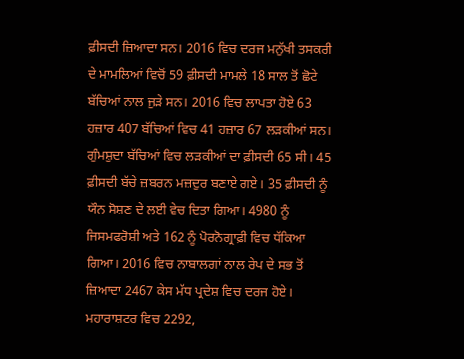ਫ਼ੀਸਦੀ ਜ਼ਿਆਦਾ ਸਨ। 2016 ਵਿਚ ਦਰਜ ਮਨੁੱਖੀ ਤਸਕਰੀ ਦੇ ਮਾਮਲਿਆਂ ਵਿਚੋਂ 59 ਫ਼ੀਸਦੀ ਮਾਮਲੇ 18 ਸਾਲ ਤੋਂ ਛੋਟੇ ਬੱਚਿਆਂ ਨਾਲ ਜੁੜੇ ਸਨ। 2016 ਵਿਚ ਲਾਪਤਾ ਹੋਏ 63 ਹਜ਼ਾਰ 407 ਬੱਚਿਆਂ ਵਿਚ 41 ਹਜ਼ਾਰ 67 ਲੜਕੀਆਂ ਸਨ।
ਗੁੰਮਸ਼ੁਦਾ ਬੱਚਿਆਂ ਵਿਚ ਲੜਕੀਆਂ ਦਾ ਫ਼ੀਸਦੀ 65 ਸੀ। 45 ਫ਼ੀਸਦੀ ਬੱਚੇ ਜ਼ਬਰਨ ਮਜ਼ਦੁਰ ਬਣਾਏ ਗਏ। 35 ਫ਼ੀਸਦੀ ਨੂੰ ਯੌਨ ਸੋਸ਼ਣ ਦੇ ਲਈ ਵੇਚ ਦਿਤਾ ਗਿਆ। 4980 ਨੂੰ ਜਿਸਮਫਰੋਸ਼ੀ ਅਤੇ 162 ਨੂੰ ਪੋਰਨੋਗ੍ਰਾਫ਼ੀ ਵਿਚ ਧੱਕਿਆ ਗਿਆ। 2016 ਵਿਚ ਨਾਬਾਲਗਾਂ ਨਾਲ ਰੇਪ ਦੇ ਸਭ ਤੋਂ ਜ਼ਿਆਦਾ 2467 ਕੇਸ ਮੱਧ ਪ੍ਰਦੇਸ਼ ਵਿਚ ਦਰਜ ਹੋਏ। ਮਹਾਰਾਸ਼ਟਰ ਵਿਚ 2292,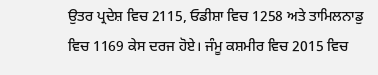ਉਤਰ ਪ੍ਰਦੇਸ਼ ਵਿਚ 2115, ਓਡੀਸ਼ਾ ਵਿਚ 1258 ਅਤੇ ਤਾਮਿਲਨਾਡੁ ਵਿਚ 1169 ਕੇਸ ਦਰਜ ਹੋਏ। ਜੰਮੂ ਕਸ਼ਮੀਰ ਵਿਚ 2015 ਵਿਚ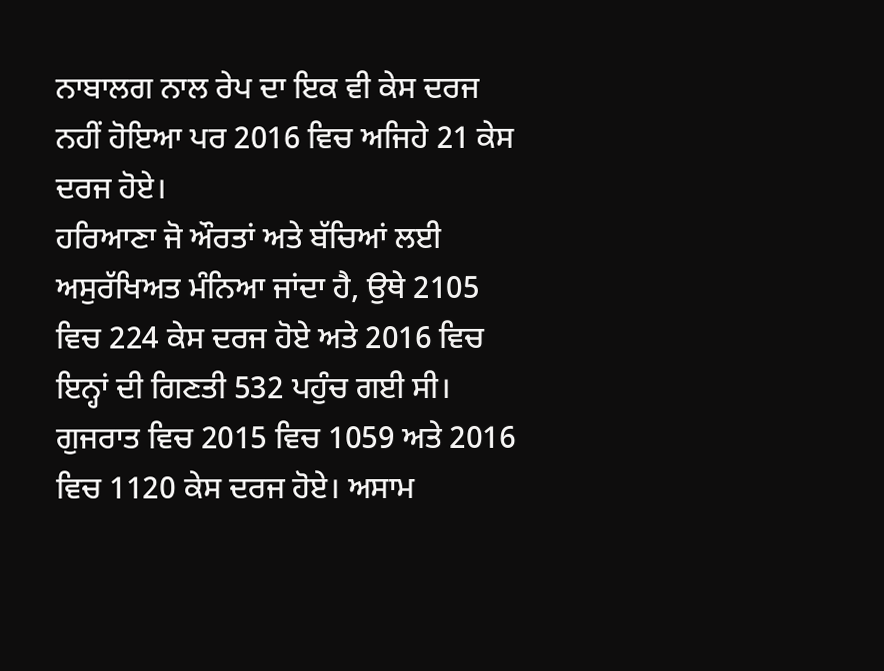ਨਾਬਾਲਗ ਨਾਲ ਰੇਪ ਦਾ ਇਕ ਵੀ ਕੇਸ ਦਰਜ ਨਹੀਂ ਹੋਇਆ ਪਰ 2016 ਵਿਚ ਅਜਿਹੇ 21 ਕੇਸ ਦਰਜ ਹੋਏ।
ਹਰਿਆਣਾ ਜੋ ਔਰਤਾਂ ਅਤੇ ਬੱਚਿਆਂ ਲਈ ਅਸੁਰੱਖਿਅਤ ਮੰਨਿਆ ਜਾਂਦਾ ਹੈ, ਉਥੇ 2105 ਵਿਚ 224 ਕੇਸ ਦਰਜ ਹੋਏ ਅਤੇ 2016 ਵਿਚ ਇਨ੍ਹਾਂ ਦੀ ਗਿਣਤੀ 532 ਪਹੁੰਚ ਗਈ ਸੀ। ਗੁਜਰਾਤ ਵਿਚ 2015 ਵਿਚ 1059 ਅਤੇ 2016 ਵਿਚ 1120 ਕੇਸ ਦਰਜ ਹੋਏ। ਅਸਾਮ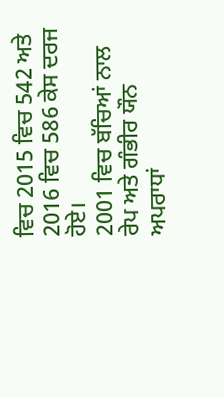ਵਿਚ 2015 ਵਿਚ 542 ਅਤੇ 2016 ਵਿਚ 586 ਕੇਸ ਦਰਜ ਹੋਏ।
2001 ਵਿਚ ਬੱਚਿਆਂ ਨਾਲ ਰੇਪ ਅਤੇ ਗੰਭੀਰ ਯੌਨ ਅਪਰਾਧਾਂ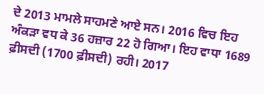ਦੇ 2013 ਮਾਮਲੇ ਸਾਹਮਣੇ ਆਏ ਸਨ। 2016 ਵਿਚ ਇਹ ਅੰਕੜਾ ਵਧ ਕੇ 36 ਹਜ਼ਾਰ 22 ਹੋ ਗਿਆ। ਇਹ ਵਾਧਾ 1689 ਫ਼ੀਸਦੀ (1700 ਫ਼ੀਸਦੀ) ਰਹੀ। 2017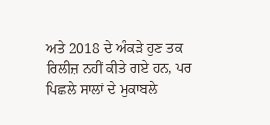ਅਤੇ 2018 ਦੇ ਅੰਕੜੇ ਹੁਣ ਤਕ ਰਿਲੀਜ਼ ਨਹੀਂ ਕੀਤੇ ਗਏ ਹਨ, ਪਰ ਪਿਛਲੇ ਸਾਲਾਂ ਦੇ ਮੁਕਾਬਲੇ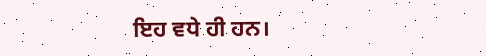ਇਹ ਵਧੇ ਹੀ ਹਨ।